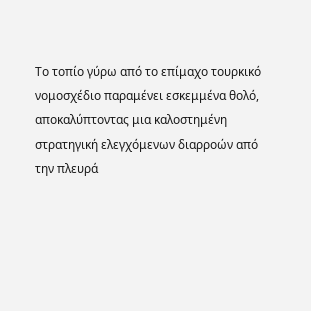Το τοπίο γύρω από το επίμαχο τουρκικό νομοσχέδιο παραμένει εσκεμμένα θολό, αποκαλύπτοντας μια καλοστημένη στρατηγική ελεγχόμενων διαρροών από την πλευρά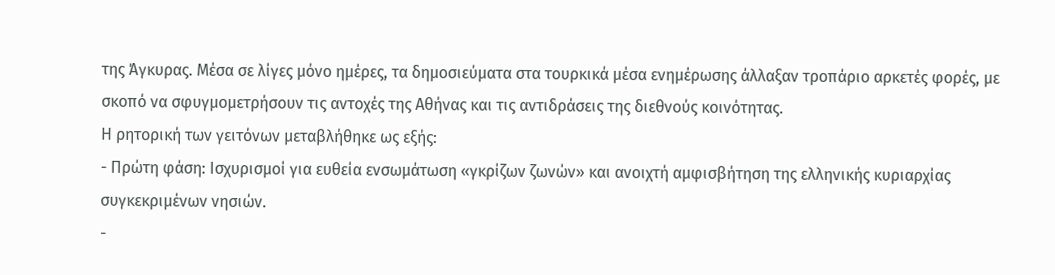της Άγκυρας. Μέσα σε λίγες μόνο ημέρες, τα δημοσιεύματα στα τουρκικά μέσα ενημέρωσης άλλαξαν τροπάριο αρκετές φορές, με σκοπό να σφυγμομετρήσουν τις αντοχές της Αθήνας και τις αντιδράσεις της διεθνούς κοινότητας.
Η ρητορική των γειτόνων μεταβλήθηκε ως εξής:
- Πρώτη φάση: Ισχυρισμοί για ευθεία ενσωμάτωση «γκρίζων ζωνών» και ανοιχτή αμφισβήτηση της ελληνικής κυριαρχίας συγκεκριμένων νησιών.
-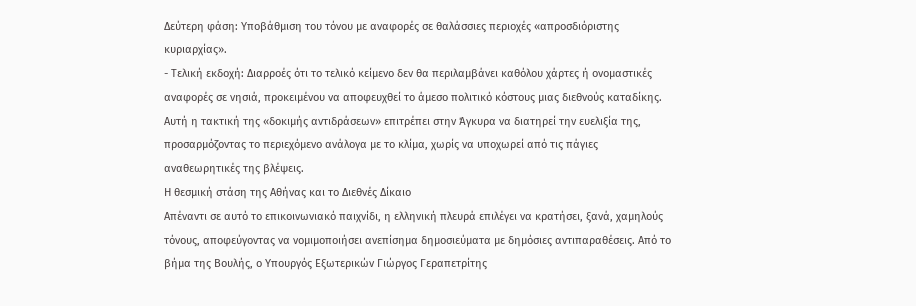Δεύτερη φάση: Υποβάθμιση του τόνου με αναφορές σε θαλάσσιες περιοχές «απροσδιόριστης κυριαρχίας».
- Τελική εκδοχή: Διαρροές ότι το τελικό κείμενο δεν θα περιλαμβάνει καθόλου χάρτες ή ονομαστικές αναφορές σε νησιά, προκειμένου να αποφευχθεί το άμεσο πολιτικό κόστους μιας διεθνούς καταδίκης.
Αυτή η τακτική της «δοκιμής αντιδράσεων» επιτρέπει στην Άγκυρα να διατηρεί την ευελιξία της, προσαρμόζοντας το περιεχόμενο ανάλογα με το κλίμα, χωρίς να υποχωρεί από τις πάγιες αναθεωρητικές της βλέψεις.
Η θεσμική στάση της Αθήνας και το Διεθνές Δίκαιο
Απέναντι σε αυτό το επικοινωνιακό παιχνίδι, η ελληνική πλευρά επιλέγει να κρατήσει, ξανά, χαμηλούς τόνους, αποφεύγοντας να νομιμοποιήσει ανεπίσημα δημοσιεύματα με δημόσιες αντιπαραθέσεις. Από το βήμα της Βουλής, ο Υπουργός Εξωτερικών Γιώργος Γεραπετρίτης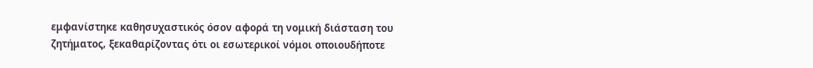εμφανίστηκε καθησυχαστικός όσον αφορά τη νομική διάσταση του ζητήματος, ξεκαθαρίζοντας ότι οι εσωτερικοί νόμοι οποιουδήποτε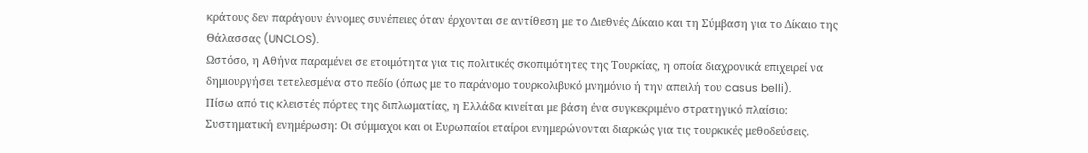κράτους δεν παράγουν έννομες συνέπειες όταν έρχονται σε αντίθεση με το Διεθνές Δίκαιο και τη Σύμβαση για το Δίκαιο της Θάλασσας (UNCLOS).
Ωστόσο, η Αθήνα παραμένει σε ετοιμότητα για τις πολιτικές σκοπιμότητες της Τουρκίας, η οποία διαχρονικά επιχειρεί να δημιουργήσει τετελεσμένα στο πεδίο (όπως με το παράνομο τουρκολιβυκό μνημόνιο ή την απειλή του casus belli).
Πίσω από τις κλειστές πόρτες της διπλωματίας, η Ελλάδα κινείται με βάση ένα συγκεκριμένο στρατηγικό πλαίσιο:
Συστηματική ενημέρωση: Οι σύμμαχοι και οι Ευρωπαίοι εταίροι ενημερώνονται διαρκώς για τις τουρκικές μεθοδεύσεις.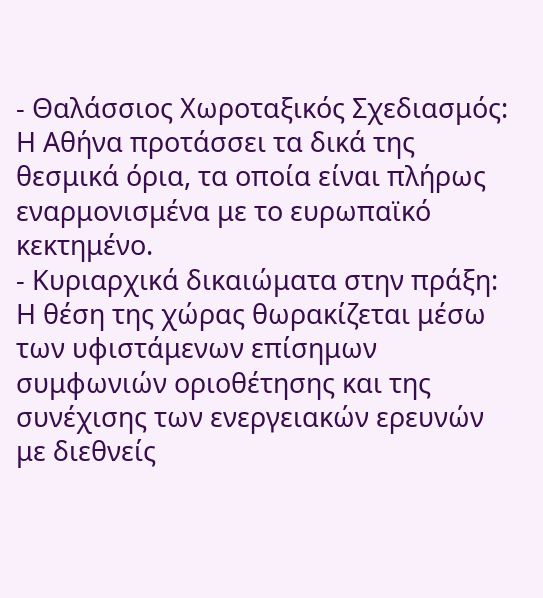- Θαλάσσιος Χωροταξικός Σχεδιασμός: Η Αθήνα προτάσσει τα δικά της θεσμικά όρια, τα οποία είναι πλήρως εναρμονισμένα με το ευρωπαϊκό κεκτημένο.
- Κυριαρχικά δικαιώματα στην πράξη: Η θέση της χώρας θωρακίζεται μέσω των υφιστάμενων επίσημων συμφωνιών οριοθέτησης και της συνέχισης των ενεργειακών ερευνών με διεθνείς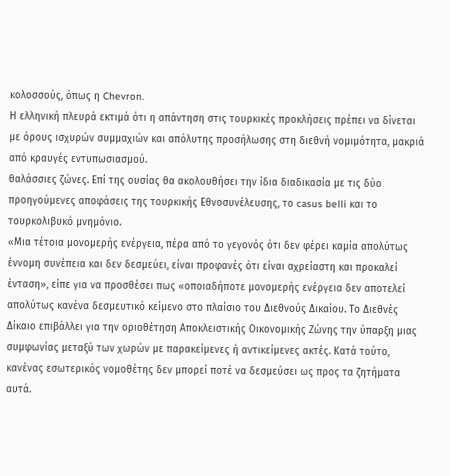κολοσσούς, όπως η Chevron.
Η ελληνική πλευρά εκτιμά ότι η απάντηση στις τουρκικές προκλήσεις πρέπει να δίνεται με όρους ισχυρών συμμαχιών και απόλυτης προσήλωσης στη διεθνή νομιμότητα, μακριά από κραυγές εντυπωσιασμού.
θαλάσσιες ζώνες. Επί της ουσίας θα ακολουθήσει την ίδια διαδικασία με τις δύο προηγούμενες αποφάσεις της τουρκικής Εθνοσυνέλευσης, το casus belli και το τουρκολιβυκό μνημόνιο.
«Μια τέτοια μονομερής ενέργεια, πέρα από το γεγονός ότι δεν φέρει καμία απολύτως έννομη συνέπεια και δεν δεσμεύει, είναι προφανές ότι είναι αχρείαστη και προκαλεί ένταση», είπε για να προσθέσει πως «οποιαδήποτε μονομερής ενέργεια δεν αποτελεί απολύτως κανένα δεσμευτικό κείμενο στο πλαίσιο του Διεθνούς Δικαίου. Το Διεθνές Δίκαιο επιβάλλει για την οριοθέτηση Αποκλειστικής Οικονομικής Ζώνης την ύπαρξη μιας συμφωνίας μεταξύ των χωρών με παρακείμενες ή αντικείμενες ακτές. Κατά τούτο, κανένας εσωτερικός νομοθέτης δεν μπορεί ποτέ να δεσμεύσει ως προς τα ζητήματα αυτά.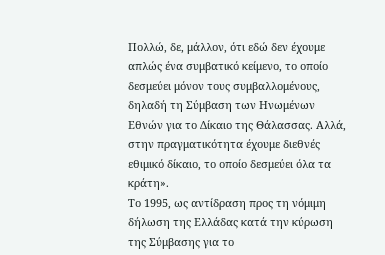Πολλώ, δε, μάλλον, ότι εδώ δεν έχουμε απλώς ένα συμβατικό κείμενο, το οποίο δεσμεύει μόνον τους συμβαλλομένους, δηλαδή τη Σύμβαση των Ηνωμένων Εθνών για το Δίκαιο της Θάλασσας. Αλλά, στην πραγματικότητα έχουμε διεθνές εθιμικό δίκαιο, το οποίο δεσμεύει όλα τα κράτη».
Το 1995, ως αντίδραση προς τη νόμιμη δήλωση της Ελλάδας κατά την κύρωση της Σύμβασης για το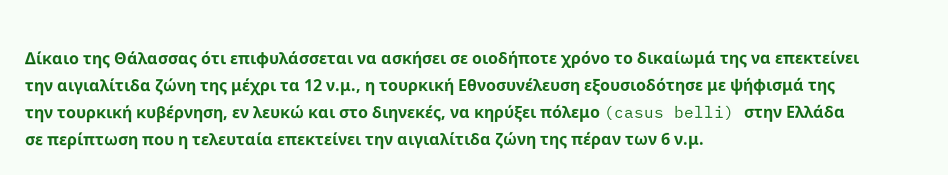Δίκαιο της Θάλασσας ότι επιφυλάσσεται να ασκήσει σε οιοδήποτε χρόνο το δικαίωμά της να επεκτείνει την αιγιαλίτιδα ζώνη της μέχρι τα 12 ν.μ., η τουρκική Εθνοσυνέλευση εξουσιοδότησε με ψήφισμά της την τουρκική κυβέρνηση, εν λευκώ και στο διηνεκές, να κηρύξει πόλεμο (casus belli) στην Ελλάδα σε περίπτωση που η τελευταία επεκτείνει την αιγιαλίτιδα ζώνη της πέραν των 6 ν.μ.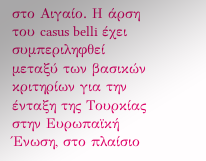στο Αιγαίο. Η άρση του casus belli έχει συμπεριληφθεί μεταξύ των βασικών κριτηρίων για την ένταξη της Τουρκίας στην Ευρωπαϊκή Ένωση, στο πλαίσιο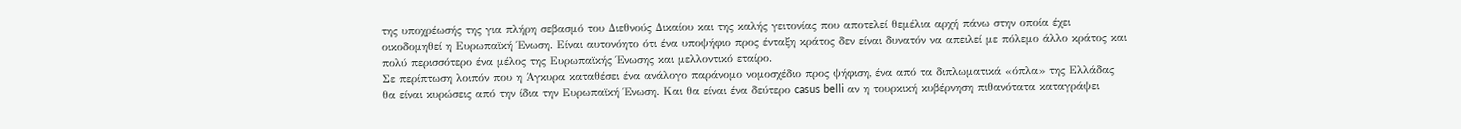της υποχρέωσής της για πλήρη σεβασμό του Διεθνούς Δικαίου και της καλής γειτονίας που αποτελεί θεμέλια αρχή πάνω στην οποία έχει οικοδομηθεί η Ευρωπαϊκή Ένωση. Είναι αυτονόητο ότι ένα υποψήφιο προς ένταξη κράτος δεν είναι δυνατόν να απειλεί με πόλεμο άλλο κράτος και πολύ περισσότερο ένα μέλος της Ευρωπαϊκής Ένωσης και μελλοντικό εταίρο.
Σε περίπτωση λοιπόν που η Άγκυρα καταθέσει ένα ανάλογο παράνομο νομοσχέδιο προς ψήφιση, ένα από τα διπλωματικά «όπλα» της Ελλάδας θα είναι κυρώσεις από την ίδια την Ευρωπαϊκή Ένωση. Και θα είναι ένα δεύτερο casus belli αν η τουρκική κυβέρνηση πιθανότατα καταγράψει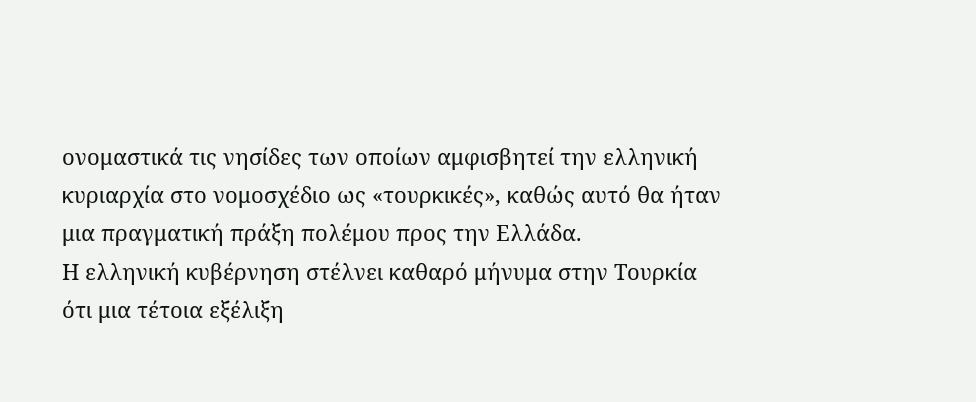ονομαστικά τις νησίδες των οποίων αμφισβητεί την ελληνική κυριαρχία στο νομοσχέδιο ως «τουρκικές», καθώς αυτό θα ήταν μια πραγματική πράξη πολέμου προς την Ελλάδα.
Η ελληνική κυβέρνηση στέλνει καθαρό μήνυμα στην Τουρκία ότι μια τέτοια εξέλιξη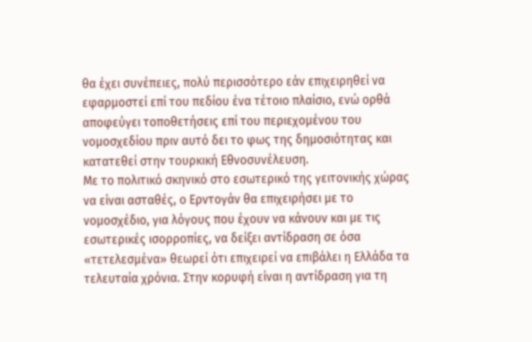θα έχει συνέπειες, πολύ περισσότερο εάν επιχειρηθεί να εφαρμοστεί επί του πεδίου ένα τέτοιο πλαίσιο, ενώ ορθά αποφεύγει τοποθετήσεις επί του περιεχομένου του νομοσχεδίου πριν αυτό δει το φως της δημοσιότητας και κατατεθεί στην τουρκική Εθνοσυνέλευση.
Με το πολιτικό σκηνικό στο εσωτερικό της γειτονικής χώρας να είναι ασταθές, ο Ερντογάν θα επιχειρήσει με το νομοσχέδιο, για λόγους που έχουν να κάνουν και με τις εσωτερικές ισορροπίες, να δείξει αντίδραση σε όσα «τετελεσμένα» θεωρεί ότι επιχειρεί να επιβάλει η Ελλάδα τα τελευταία χρόνια. Στην κορυφή είναι η αντίδραση για τη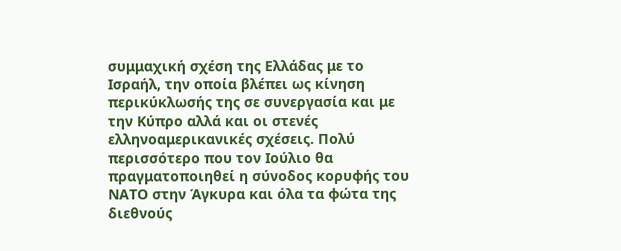συμμαχική σχέση της Ελλάδας με το Ισραήλ, την οποία βλέπει ως κίνηση περικύκλωσής της σε συνεργασία και με την Κύπρο αλλά και οι στενές ελληνοαμερικανικές σχέσεις. Πολύ περισσότερο που τον Ιούλιο θα πραγματοποιηθεί η σύνοδος κορυφής του ΝΑΤΟ στην Άγκυρα και όλα τα φώτα της διεθνούς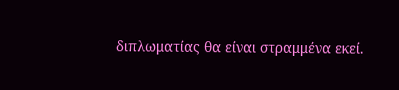διπλωματίας θα είναι στραμμένα εκεί.